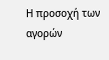Η προσοχή των αγορών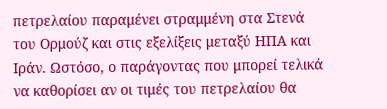πετρελαίου παραμένει στραμμένη στα Στενά του Ορμούζ και στις εξελίξεις μεταξύ ΗΠΑ και Ιράν. Ωστόσο, ο παράγοντας που μπορεί τελικά να καθορίσει αν οι τιμές του πετρελαίου θα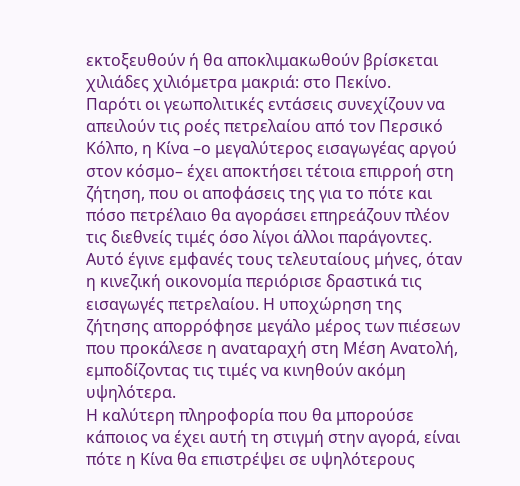εκτοξευθούν ή θα αποκλιμακωθούν βρίσκεται χιλιάδες χιλιόμετρα μακριά: στο Πεκίνο.
Παρότι οι γεωπολιτικές εντάσεις συνεχίζουν να απειλούν τις ροές πετρελαίου από τον Περσικό Κόλπο, η Κίνα –ο μεγαλύτερος εισαγωγέας αργού στον κόσμο– έχει αποκτήσει τέτοια επιρροή στη ζήτηση, που οι αποφάσεις της για το πότε και πόσο πετρέλαιο θα αγοράσει επηρεάζουν πλέον τις διεθνείς τιμές όσο λίγοι άλλοι παράγοντες.
Αυτό έγινε εμφανές τους τελευταίους μήνες, όταν η κινεζική οικονομία περιόρισε δραστικά τις εισαγωγές πετρελαίου. Η υποχώρηση της ζήτησης απορρόφησε μεγάλο μέρος των πιέσεων που προκάλεσε η αναταραχή στη Μέση Ανατολή, εμποδίζοντας τις τιμές να κινηθούν ακόμη υψηλότερα.
Η καλύτερη πληροφορία που θα μπορούσε κάποιος να έχει αυτή τη στιγμή στην αγορά, είναι πότε η Κίνα θα επιστρέψει σε υψηλότερους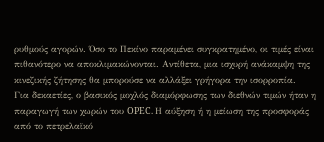ρυθμούς αγορών. Όσο το Πεκίνο παραμένει συγκρατημένο, οι τιμές είναι πιθανότερο να αποκλιμακώνονται. Αντίθετα, μια ισχυρή ανάκαμψη της κινεζικής ζήτησης θα μπορούσε να αλλάξει γρήγορα την ισορροπία.
Για δεκαετίες, ο βασικός μοχλός διαμόρφωσης των διεθνών τιμών ήταν η παραγωγή των χωρών του OPEC. Η αύξηση ή η μείωση της προσφοράς από το πετρελαϊκό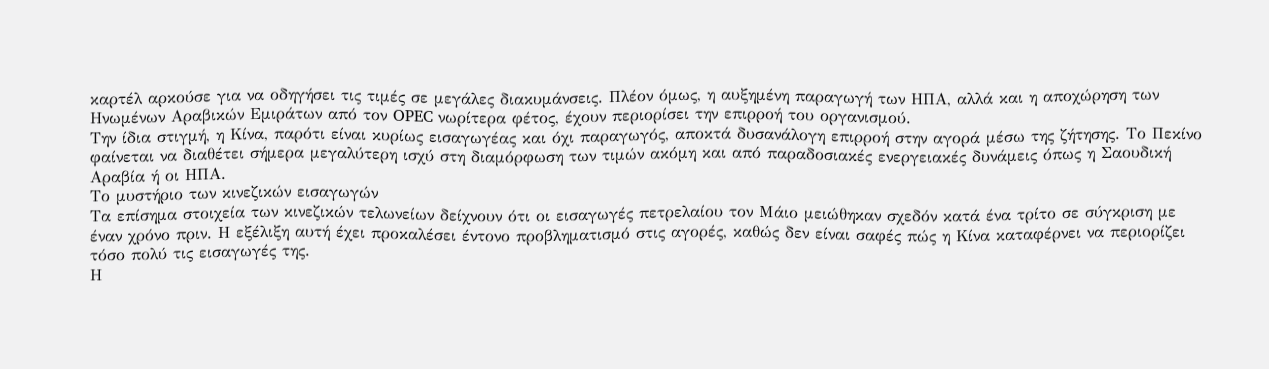καρτέλ αρκούσε για να οδηγήσει τις τιμές σε μεγάλες διακυμάνσεις. Πλέον όμως, η αυξημένη παραγωγή των ΗΠΑ, αλλά και η αποχώρηση των Ηνωμένων Αραβικών Εμιράτων από τον OPEC νωρίτερα φέτος, έχουν περιορίσει την επιρροή του οργανισμού.
Την ίδια στιγμή, η Κίνα, παρότι είναι κυρίως εισαγωγέας και όχι παραγωγός, αποκτά δυσανάλογη επιρροή στην αγορά μέσω της ζήτησης. Το Πεκίνο φαίνεται να διαθέτει σήμερα μεγαλύτερη ισχύ στη διαμόρφωση των τιμών ακόμη και από παραδοσιακές ενεργειακές δυνάμεις όπως η Σαουδική Αραβία ή οι ΗΠΑ.
Το μυστήριο των κινεζικών εισαγωγών
Τα επίσημα στοιχεία των κινεζικών τελωνείων δείχνουν ότι οι εισαγωγές πετρελαίου τον Μάιο μειώθηκαν σχεδόν κατά ένα τρίτο σε σύγκριση με έναν χρόνο πριν. Η εξέλιξη αυτή έχει προκαλέσει έντονο προβληματισμό στις αγορές, καθώς δεν είναι σαφές πώς η Κίνα καταφέρνει να περιορίζει τόσο πολύ τις εισαγωγές της.
Η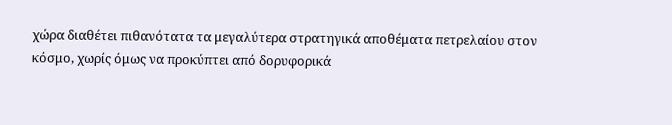χώρα διαθέτει πιθανότατα τα μεγαλύτερα στρατηγικά αποθέματα πετρελαίου στον κόσμο, χωρίς όμως να προκύπτει από δορυφορικά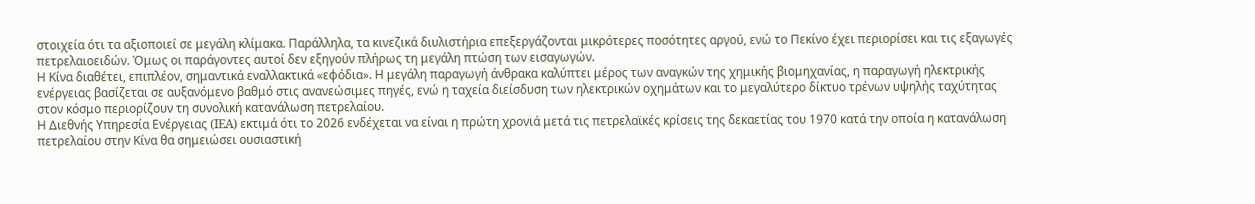στοιχεία ότι τα αξιοποιεί σε μεγάλη κλίμακα. Παράλληλα, τα κινεζικά διυλιστήρια επεξεργάζονται μικρότερες ποσότητες αργού, ενώ το Πεκίνο έχει περιορίσει και τις εξαγωγές πετρελαιοειδών. Όμως οι παράγοντες αυτοί δεν εξηγούν πλήρως τη μεγάλη πτώση των εισαγωγών.
Η Κίνα διαθέτει, επιπλέον, σημαντικά εναλλακτικά «εφόδια». Η μεγάλη παραγωγή άνθρακα καλύπτει μέρος των αναγκών της χημικής βιομηχανίας, η παραγωγή ηλεκτρικής ενέργειας βασίζεται σε αυξανόμενο βαθμό στις ανανεώσιμες πηγές, ενώ η ταχεία διείσδυση των ηλεκτρικών οχημάτων και το μεγαλύτερο δίκτυο τρένων υψηλής ταχύτητας στον κόσμο περιορίζουν τη συνολική κατανάλωση πετρελαίου.
Η Διεθνής Υπηρεσία Ενέργειας (IEA) εκτιμά ότι το 2026 ενδέχεται να είναι η πρώτη χρονιά μετά τις πετρελαϊκές κρίσεις της δεκαετίας του 1970 κατά την οποία η κατανάλωση πετρελαίου στην Κίνα θα σημειώσει ουσιαστική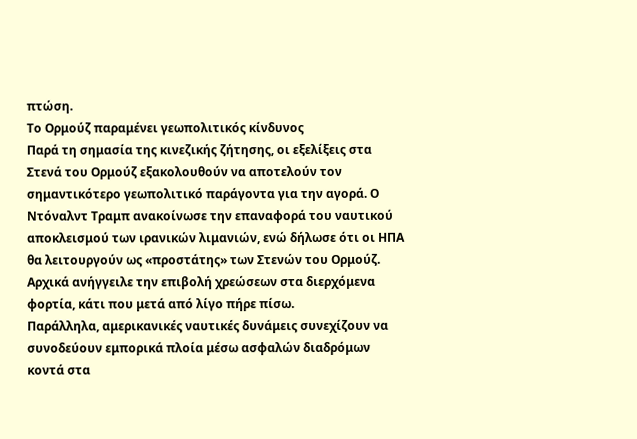πτώση.
Το Ορμούζ παραμένει γεωπολιτικός κίνδυνος
Παρά τη σημασία της κινεζικής ζήτησης, οι εξελίξεις στα Στενά του Ορμούζ εξακολουθούν να αποτελούν τον σημαντικότερο γεωπολιτικό παράγοντα για την αγορά. Ο Ντόναλντ Τραμπ ανακοίνωσε την επαναφορά του ναυτικού αποκλεισμού των ιρανικών λιμανιών, ενώ δήλωσε ότι οι ΗΠΑ θα λειτουργούν ως «προστάτης» των Στενών του Ορμούζ. Αρχικά ανήγγειλε την επιβολή χρεώσεων στα διερχόμενα φορτία, κάτι που μετά από λίγο πήρε πίσω.
Παράλληλα, αμερικανικές ναυτικές δυνάμεις συνεχίζουν να συνοδεύουν εμπορικά πλοία μέσω ασφαλών διαδρόμων κοντά στα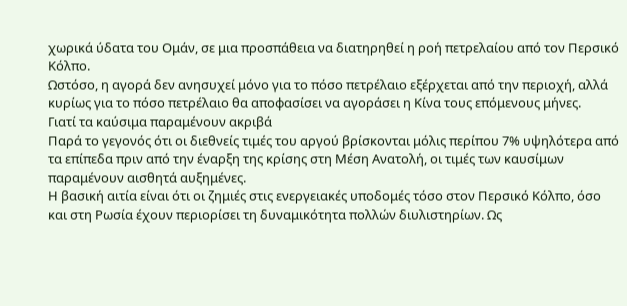χωρικά ύδατα του Ομάν, σε μια προσπάθεια να διατηρηθεί η ροή πετρελαίου από τον Περσικό Κόλπο.
Ωστόσο, η αγορά δεν ανησυχεί μόνο για το πόσο πετρέλαιο εξέρχεται από την περιοχή, αλλά κυρίως για το πόσο πετρέλαιο θα αποφασίσει να αγοράσει η Κίνα τους επόμενους μήνες.
Γιατί τα καύσιμα παραμένουν ακριβά
Παρά το γεγονός ότι οι διεθνείς τιμές του αργού βρίσκονται μόλις περίπου 7% υψηλότερα από τα επίπεδα πριν από την έναρξη της κρίσης στη Μέση Ανατολή, οι τιμές των καυσίμων παραμένουν αισθητά αυξημένες.
Η βασική αιτία είναι ότι οι ζημιές στις ενεργειακές υποδομές τόσο στον Περσικό Κόλπο, όσο και στη Ρωσία έχουν περιορίσει τη δυναμικότητα πολλών διυλιστηρίων. Ως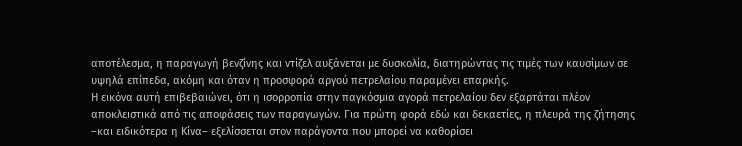αποτέλεσμα, η παραγωγή βενζίνης και ντίζελ αυξάνεται με δυσκολία, διατηρώντας τις τιμές των καυσίμων σε υψηλά επίπεδα, ακόμη και όταν η προσφορά αργού πετρελαίου παραμένει επαρκής.
Η εικόνα αυτή επιβεβαιώνει, ότι η ισορροπία στην παγκόσμια αγορά πετρελαίου δεν εξαρτάται πλέον αποκλειστικά από τις αποφάσεις των παραγωγών. Για πρώτη φορά εδώ και δεκαετίες, η πλευρά της ζήτησης –και ειδικότερα η Κίνα– εξελίσσεται στον παράγοντα που μπορεί να καθορίσει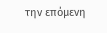την επόμενη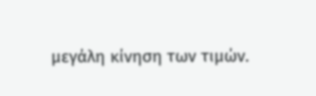μεγάλη κίνηση των τιμών.